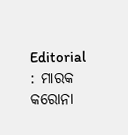Editorial : ମାରକ କରୋନା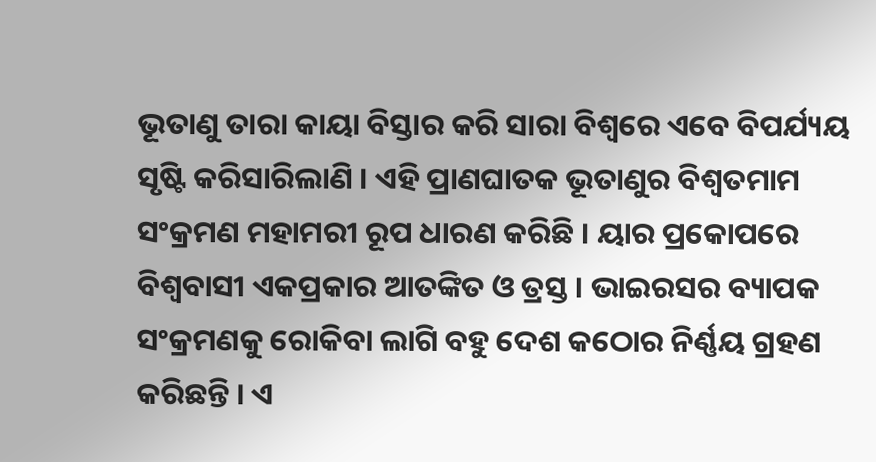ଭୂତାଣୁ ତାରା କାୟା ବିସ୍ତାର କରି ସାରା ବିଶ୍ୱରେ ଏବେ ବିପର୍ଯ୍ୟୟ ସୃଷ୍ଟି କରିସାରିଲାଣି । ଏହି ପ୍ରାଣଘାତକ ଭୂତାଣୁର ବିଶ୍ୱତମାମ ସଂକ୍ରମଣ ମହାମରୀ ରୂପ ଧାରଣ କରିଛି । ୟାର ପ୍ରକୋପରେ ବିଶ୍ୱବାସୀ ଏକପ୍ରକାର ଆତଙ୍କିତ ଓ ତ୍ରସ୍ତ । ଭାଇରସର ବ୍ୟାପକ ସଂକ୍ରମଣକୁ ରୋକିବା ଲାଗି ବହୁ ଦେଶ କଠୋର ନିର୍ଣ୍ଣୟ ଗ୍ରହଣ କରିଛନ୍ତି । ଏ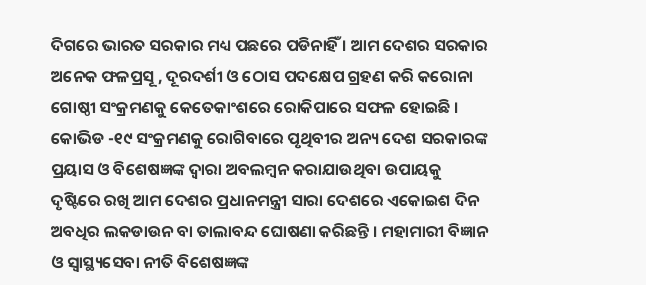ଦିଗରେ ଭାରତ ସରକାର ମଧ୍ୟ ପଛରେ ପଡିନାହିଁ । ଆମ ଦେଶର ସରକାର ଅନେକ ଫଳପ୍ରସୂ , ଦୂରଦର୍ଶୀ ଓ ଠୋସ ପଦକ୍ଷେପ ଗ୍ରହଣ କରି କରୋନା ଗୋଷ୍ଠୀ ସଂକ୍ରମଣକୁ କେତେକାଂଶରେ ରୋକିପାରେ ସଫଳ ହୋଇଛି । କୋଭିଡ -୧୯ ସଂକ୍ରମଣକୁ ରୋଗିବାରେ ପୃଥିବୀର ଅନ୍ୟ ଦେଶ ସରକାରଙ୍କ ପ୍ରୟାସ ଓ ବିଶେଷଜ୍ଞଙ୍କ ଦ୍ୱାରା ଅବଲମ୍ବନ କରାଯାଉଥିବା ଉପାୟକୁ ଦୃଷ୍ଟିରେ ରଖି ଆମ ଦେଶର ପ୍ରଧାନମନ୍ତ୍ରୀ ସାରା ଦେଶରେ ଏକୋଇଶ ଦିନ ଅବଧିର ଲକଡାଉନ ବା ତାଲାବନ୍ଦ ଘୋଷଣା କରିଛନ୍ତି । ମହାମାରୀ ବିଜ୍ଞାନ ଓ ସ୍ୱାସ୍ଥ୍ୟସେବା ନୀତି ବିଶେଷଜ୍ଞଙ୍କ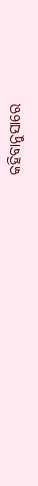କହିବାନୁସାରେ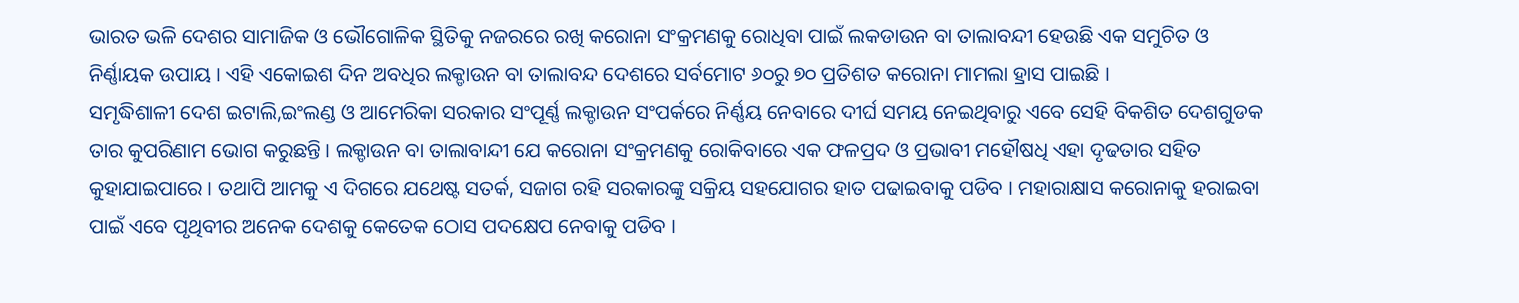ଭାରତ ଭଳି ଦେଶର ସାମାଜିକ ଓ ଭୌଗୋଳିକ ସ୍ଥିତିକୁ ନଜରରେ ରଖି କରୋନା ସଂକ୍ରମଣକୁ ରୋଧିବା ପାଇଁ ଲକଡାଉନ ବା ତାଲାବନ୍ଦୀ ହେଉଛି ଏକ ସମୁଚିତ ଓ ନିର୍ଣ୍ଣାୟକ ଉପାୟ । ଏହି ଏକୋଇଶ ଦିନ ଅବଧିର ଲକ୍ଡାଉନ ବା ତାଲାବନ୍ଦ ଦେଶରେ ସର୍ବମୋଟ ୬୦ରୁ ୭୦ ପ୍ରତିଶତ କରୋନା ମାମଲା ହ୍ରାସ ପାଇଛି ।
ସମୃଦ୍ଧିଶାଳୀ ଦେଶ ଇଟାଲି,ଇଂଲଣ୍ଡ ଓ ଆମେରିକା ସରକାର ସଂପୂର୍ଣ୍ଣ ଲକ୍ଡାଉନ ସଂପର୍କରେ ନିର୍ଣ୍ଣୟ ନେବାରେ ଦୀର୍ଘ ସମୟ ନେଇଥିବାରୁ ଏବେ ସେହି ବିକଶିତ ଦେଶଗୁଡକ ତାର କୁପରିଣାମ ଭୋଗ କରୁଛନ୍ତି । ଲକ୍ଡାଉନ ବା ତାଲାବାନ୍ଦୀ ଯେ କରୋନା ସଂକ୍ରମଣକୁ ରୋକିବାରେ ଏକ ଫଳପ୍ରଦ ଓ ପ୍ରଭାବୀ ମହୌଷଧି ଏହା ଦୃଢତାର ସହିତ କୁହାଯାଇପାରେ । ତଥାପି ଆମକୁ ଏ ଦିଗରେ ଯଥେଷ୍ଟ ସତର୍କ, ସଜାଗ ରହି ସରକାରଙ୍କୁ ସକ୍ରିୟ ସହଯୋଗର ହାତ ପଢାଇବାକୁ ପଡିବ । ମହାରାକ୍ଷାସ କରୋନାକୁ ହରାଇବା ପାଇଁ ଏବେ ପୃଥିବୀର ଅନେକ ଦେଶକୁ କେତେକ ଠୋସ ପଦକ୍ଷେପ ନେବାକୁ ପଡିବ ।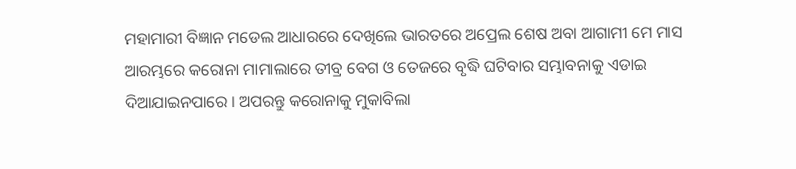ମହାମାରୀ ବିଜ୍ଞାନ ମଡେଲ ଆଧାରରେ ଦେଖିଲେ ଭାରତରେ ଅପ୍ରେଲ ଶେଷ ଅବା ଆଗାମୀ ମେ ମାସ ଆରମ୍ଭରେ କରୋନା ମାମାଲାରେ ତୀବ୍ର ବେଗ ଓ ତେଜରେ ବୃଦ୍ଧି ଘଟିବାର ସମ୍ଭାବନାକୁ ଏଡାଇ ଦିଆଯାଇନପାରେ । ଅପରନ୍ତୁ କରୋନାକୁ ମୁକାବିଲା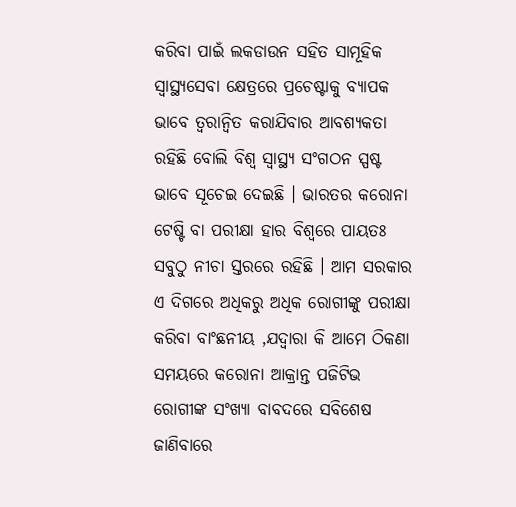କରିବା ପାଇଁ ଲକଡାଉନ ସହିତ ସାମୂହିକ ସ୍ୱାସ୍ଥ୍ୟସେବା କ୍ଷେତ୍ରରେ ପ୍ରଚେଷ୍ଟାକୁ ବ୍ୟାପକ ଭାବେ ତ୍ୱରାନ୍ୱିତ କରାଯିବାର ଆବଶ୍ୟକତା ରହିଛି ବୋଲି ବିଶ୍ୱ ସ୍ୱାସ୍ଥ୍ୟ ସଂଗଠନ ସ୍ପଷ୍ଟ ଭାବେ ସୂଚେଇ ଦେଇଛି । ଭାରତର କରୋନା ଟେଷ୍ଟି ବା ପରୀକ୍ଷା ହାର ବିଶ୍ୱରେ ପାୟତଃ ସବୁଠୁ ନୀଚା ସ୍ତରରେ ରହିଛି । ଆମ ସରକାର ଏ ଦିଗରେ ଅଧିକରୁ ଅଧିକ ରୋଗୀଙ୍କୁ ପରୀକ୍ଷା କରିବା ବାଂଛନୀୟ ,ଯଦ୍ୱାରା କି ଆମେ ଠିକଣା ସମୟରେ କରୋନା ଆକ୍ରାନ୍ତ ପଜିଟିଭ ରୋଗୀଙ୍କ ସଂଖ୍ୟା ବାବଦରେ ସବିଶେଷ ଜାଣିବାରେ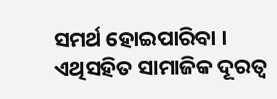ସମର୍ଥ ହୋଇପାରିବା । ଏଥିସହିତ ସାମାଜିକ ଦୂରତ୍ୱ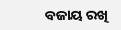ବଜାୟ ରଖି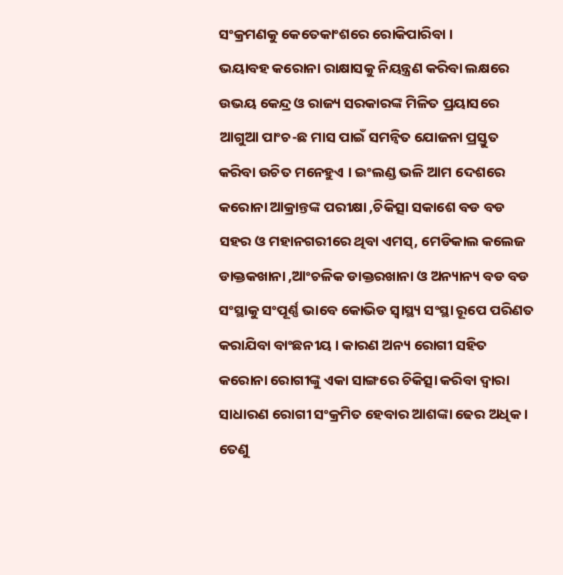ସଂକ୍ରମଣକୁ କେତେକାଂଶରେ ରୋକିପାରିବା ।
ଭୟାବହ କରୋନା ରାକ୍ଷାସକୁ ନିୟନ୍ତ୍ରଣ କରିବା ଲକ୍ଷରେ ଉଭୟ କେନ୍ଦ୍ର ଓ ରାଜ୍ୟ ସରକାରଙ୍କ ମିଳିତ ପ୍ରୟାସରେ ଆଗୁଆ ପାଂଚ-ଛ ମାସ ପାଇଁ ସମନ୍ୱିତ ଯୋଜନା ପ୍ରସ୍ତୁତ କରିବା ଉଚିତ ମନେହୁଏ । ଇଂଲଣ୍ଡ ଭଳି ଆମ ଦେଶରେ କରୋନା ଆକ୍ରାନ୍ତଙ୍କ ପରୀକ୍ଷା ,ଚିକିତ୍ସା ସକାଶେ ବଡ ବଡ ସହର ଓ ମହାନଗରୀରେ ଥିବା ଏମସ୍, ମେଡିକାଲ କଲେଜ ଡାକ୍ତକଖାନା ,ଆଂଚଳିକ ଡାକ୍ତରଖାନା ଓ ଅନ୍ୟାନ୍ୟ ବଡ ବଡ ସଂସ୍ଥାକୁ ସଂପୂର୍ଣ୍ଣ ଭାବେ କୋଭିଡ ସ୍ୱାସ୍ଥ୍ୟ ସଂସ୍ଥା ରୂପେ ପରିଣତ କରାଯିବା ବାଂଛନୀୟ । କାରଣ ଅନ୍ୟ ରୋଗୀ ସହିତ କରୋନା ରୋଗୀଙ୍କୁ ଏକା ସାଙ୍ଗରେ ଚିକିତ୍ସା କରିବା ଦ୍ୱାରା ସାଧାରଣ ରୋଗୀ ସଂକ୍ରମିତ ହେବାର ଆଶଙ୍କା ଢେର ଅଧିକ । ତେଣୁ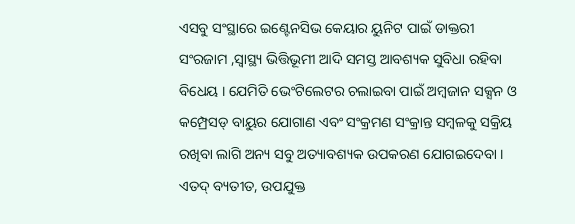ଏସବୁ ସଂସ୍ଥାରେ ଇଣ୍ଟେନସିଭ କେୟାର ୟୁନିଟ ପାଇଁ ଡାକ୍ତରୀ ସଂରଜାମ ,ସ୍ୱାସ୍ଥ୍ୟ ଭିତ୍ତିଭୂମୀ ଆଦି ସମସ୍ତ ଆବଶ୍ୟକ ସୁବିଧା ରହିବା ବିଧେୟ । ଯେମିତି ଭେଂଟିଲେଟର ଚଲାଇବା ପାଇଁ ଅମ୍ବଜାନ ସକ୍ସନ ଓ କମ୍ପ୍ରେସଡ୍ ବାୟୁର ଯୋଗାଣ ଏବଂ ସଂକ୍ରମଣ ସଂକ୍ରାନ୍ତ ସମ୍ବଳକୁ ସକ୍ରିୟ ରଖିବା ଲାଗି ଅନ୍ୟ ସବୁ ଅତ୍ୟାବଶ୍ୟକ ଉପକରଣ ଯୋଗଇଦେବା । ଏତଦ୍ ବ୍ୟତୀତ, ଉପଯୁକ୍ତ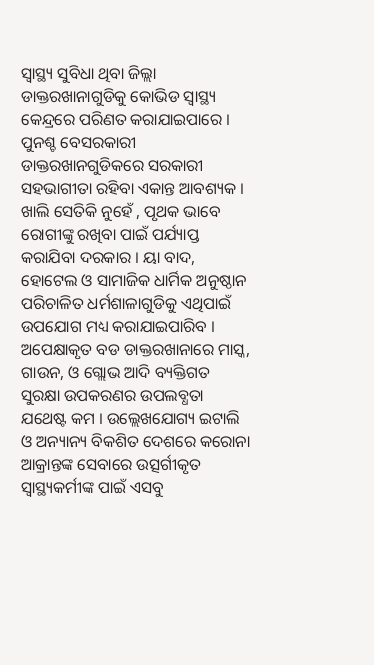ସ୍ୱାସ୍ଥ୍ୟ ସୁବିଧା ଥିବା ଜିଲ୍ଲା ଡାକ୍ତରଖାନାଗୁଡିକୁ କୋଭିଡ ସ୍ୱାସ୍ଥ୍ୟ କେନ୍ଦ୍ରରେ ପରିଣତ କରାଯାଇପାରେ । ପୁନଶ୍ଚ ବେସରକାରୀ ଡାକ୍ତରଖାନଗୁଡିକରେ ସରକାରୀ ସହଭାଗୀତା ରହିବା ଏକାନ୍ତ ଆବଶ୍ୟକ । ଖାଲି ସେତିକି ନୁହେଁ , ପୃଥକ ଭାବେ ରୋଗୀଙ୍କୁ ରଖିବା ପାଇଁ ପର୍ଯ୍ୟାପ୍ତ କରାଯିବା ଦରକାର । ୟା ବାଦ, ହୋଟେଲ ଓ ସାମାଜିକ ଧାର୍ମିକ ଅନୁଷ୍ଠାନ ପରିଚାଳିତ ଧର୍ମଶାଳାଗୁଡିକୁ ଏଥିପାଇଁ ଉପଯୋଗ ମଧ୍ୟ କରାଯାଇପାରିବ । ଅପେକ୍ଷାକୃତ ବଡ ଡାକ୍ତରଖାନାରେ ମାସ୍କ, ଗାଉନ, ଓ ଗ୍ଲୋଭ ଆଦି ବ୍ୟକ୍ତିଗତ ସୁରକ୍ଷା ଉପକରଣର ଉପଲବ୍ଧତା ଯଥେଷ୍ଟ କମ । ଉଲ୍ଲେଖଯୋଗ୍ୟ ଇଟାଲି ଓ ଅନ୍ୟାନ୍ୟ ବିକଶିତ ଦେଶରେ କରୋନା ଆକ୍ରାନ୍ତଙ୍କ ସେବାରେ ଉତ୍ସର୍ଗୀକୃତ ସ୍ୱାସ୍ଥ୍ୟକର୍ମୀଙ୍କ ପାଇଁ ଏସବୁ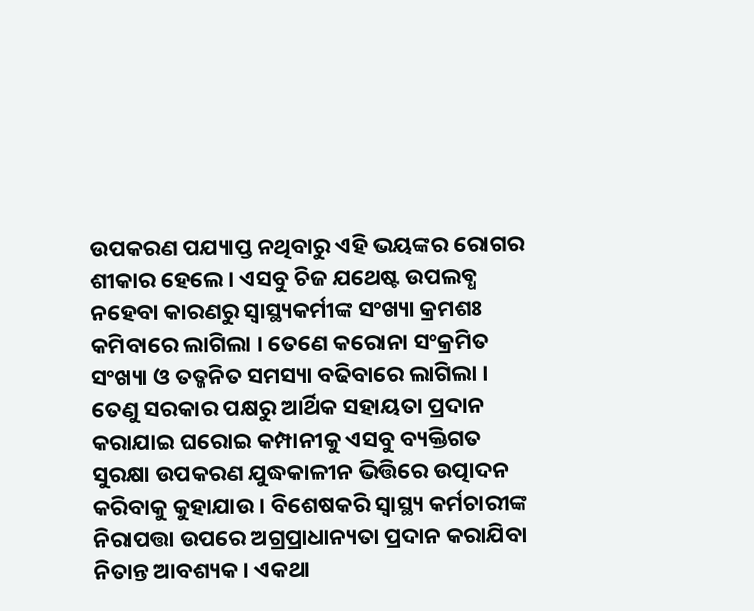ଉପକରଣ ପଯ୍ୟାପ୍ତ ନଥିବାରୁ ଏହି ଭୟଙ୍କର ରୋଗର ଶୀକାର ହେଲେ । ଏସବୁ ଚିଜ ଯଥେଷ୍ଟ ଉପଲବ୍ଧ ନହେବା କାରଣରୁ ସ୍ୱାସ୍ଥ୍ୟକର୍ମୀଙ୍କ ସଂଖ୍ୟା କ୍ରମଶଃ କମିବାରେ ଲାଗିଲା । ତେଣେ କରୋନା ସଂକ୍ରମିତ ସଂଖ୍ୟା ଓ ତତ୍ଜନିତ ସମସ୍ୟା ବଢିବାରେ ଲାଗିଲା । ତେଣୁ ସରକାର ପକ୍ଷରୁ ଆର୍ଥିକ ସହାୟତା ପ୍ରଦାନ କରାଯାଇ ଘରୋଇ କମ୍ପାନୀକୁ ଏସବୁ ବ୍ୟକ୍ତିଗତ ସୁରକ୍ଷା ଉପକରଣ ଯୁଦ୍ଧକାଳୀନ ଭିତ୍ତିରେ ଉତ୍ପାଦନ କରିବାକୁ କୁହାଯାଉ । ବିଶେଷକରି ସ୍ୱାସ୍ଥ୍ୟ କର୍ମଚାରୀଙ୍କ ନିରାପତ୍ତା ଉପରେ ଅଗ୍ରପ୍ରାଧାନ୍ୟତା ପ୍ରଦାନ କରାଯିବା ନିତାନ୍ତ ଆବଶ୍ୟକ । ଏକଥା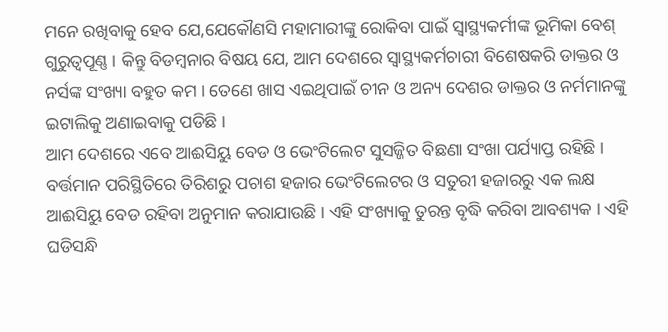ମନେ ରଖିବାକୁ ହେବ ଯେ,ଯେକୌଣସି ମହାମାରୀଙ୍କୁ ରୋକିବା ପାଇଁ ସ୍ୱାସ୍ଥ୍ୟକର୍ମୀଙ୍କ ଭୂମିକା ବେଶ୍ ଗୁରୁତ୍ୱପୂଣ୍ଣ । କିନ୍ତୁ ବିଡମ୍ବନାର ବିଷୟ ଯେ, ଆମ ଦେଶରେ ସ୍ୱାସ୍ଥ୍ୟକର୍ମଚାରୀ ବିଶେଷକରି ଡାକ୍ତର ଓ ନର୍ସଙ୍କ ସଂଖ୍ୟା ବହୁତ କମ । ତେଣେ ଖାସ ଏଇଥିପାଇଁ ଚୀନ ଓ ଅନ୍ୟ ଦେଶର ଡାକ୍ତର ଓ ନର୍ମମାନଙ୍କୁ ଇଟାଲିକୁ ଅଣାଇବାକୁ ପଡିଛି ।
ଆମ ଦେଶରେ ଏବେ ଆଈସିୟୁ ବେଡ ଓ ଭେଂଟିଲେଟ ସୁସଜ୍ଜିତ ବିଛଣା ସଂଖା ପର୍ଯ୍ୟାପ୍ତ ରହିଛି । ବର୍ତ୍ତମାନ ପରିସ୍ଥିତିରେ ତିରିଶରୁ ପଚାଶ ହଜାର ଭେଂଟିଲେଟର ଓ ସତୁରୀ ହଜାରରୁ ଏକ ଲକ୍ଷ ଆଈସିୟୁ ବେଡ ରହିବା ଅନୁମାନ କରାଯାଉଛି । ଏହି ସଂଖ୍ୟାକୁ ତୁରନ୍ତ ବୃଦ୍ଧି କରିବା ଆବଶ୍ୟକ । ଏହି ଘଡିସନ୍ଧି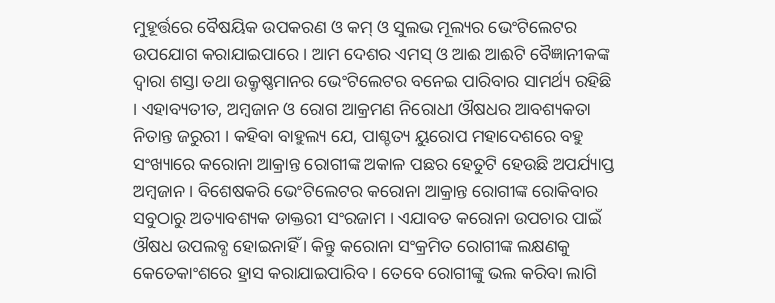ମୁହୂର୍ତ୍ତରେ ବୈଷୟିକ ଉପକରଣ ଓ କମ୍ ଓ ସୁଲଭ ମୂଲ୍ୟର ଭେଂଟିଲେଟର ଉପଯୋଗ କରାଯାଇପାରେ । ଆମ ଦେଶର ଏମସ୍ ଓ ଆଈ ଆଈଟି ବୈଜ୍ଞାନୀକଙ୍କ ଦ୍ୱାରା ଶସ୍ତା ତଥା ଉକ୍ରୃଷ୍ଣମାନର ଭେଂଟିଲେଟର ବନେଇ ପାରିବାର ସାମର୍ଥ୍ୟ ରହିଛି । ଏହାବ୍ୟତୀତ, ଅମ୍ବଜାନ ଓ ରୋଗ ଆକ୍ରମଣ ନିରୋଧୀ ଔଷଧର ଆବଶ୍ୟକତା ନିତାନ୍ତ ଜରୁରୀ । କହିବା ବାହୁଲ୍ୟ ଯେ, ପାଶ୍ଚତ୍ୟ ୟୁରୋପ ମହାଦେଶରେ ବହୁ ସଂଖ୍ୟାରେ କରୋନା ଆକ୍ରାନ୍ତ ରୋଗୀଙ୍କ ଅକାଳ ପଛର ହେତୁଟି ହେଉଛି ଅପର୍ଯ୍ୟାପ୍ତ ଅମ୍ବଜାନ । ବିଶେଷକରି ଭେଂଟିଲେଟର କରୋନା ଆକ୍ରାନ୍ତ ରୋଗୀଙ୍କ ରୋକିବାର ସବୁଠାରୁ ଅତ୍ୟାବଶ୍ୟକ ଡାକ୍ତରୀ ସଂରଜାମ । ଏଯାବତ କରୋନା ଉପଚାର ପାଇଁ ଔଷଧ ଉପଲବ୍ଧ ହୋଇନାହିଁ । କିନ୍ତୁ କରୋନା ସଂକ୍ରମିତ ରୋଗୀଙ୍କ ଲକ୍ଷଣକୁ କେତେକାଂଶରେ ହ୍ରାସ କରାଯାଇପାରିବ । ତେବେ ରୋଗୀଙ୍କୁ ଭଲ କରିବା ଲାଗି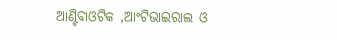ଆଣ୍ଟିବାଓଟିକ ,ଆଂଟିଭାଇରାଲ ଓ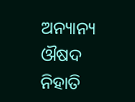ଅନ୍ୟାନ୍ୟ ଔଷଦ ନିହାତି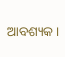ଆବଶ୍ୟକ ।